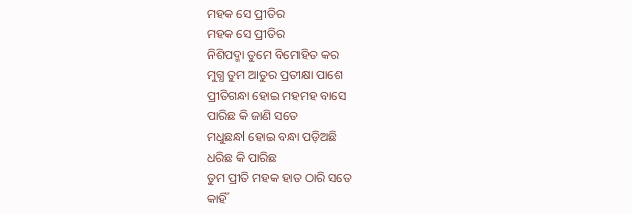ମହକ ସେ ପ୍ରୀତିର
ମହକ ସେ ପ୍ରୀତିର
ନିଶିପଦ୍ମା ତୁମେ ବିମୋହିତ କର
ମୁଗ୍ଧ ତୁମ ଆତୁର ପ୍ରତୀକ୍ଷା ପାଶେ
ପ୍ରୀତିଗନ୍ଧା ହୋଇ ମହମହ ବାସେ
ପାରିଛ କି ଜାଣି ସତେ
ମଧୁଛନ୍ଧl ହୋଇ ବନ୍ଧା ପଡ଼ିଅଛି
ଧରିଛ କି ପାରିଛ
ତୁମ ପ୍ରୀତି ମହକ ହାତ ଠାରି ସତେ
କାହିଁ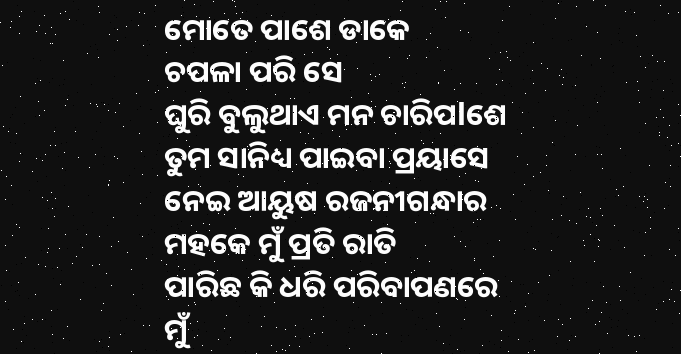ମୋତେ ପାଶେ ଡାକେ
ଚପଳା ପରି ସେ
ଘୁରି ବୁଲୁଥାଏ ମନ ଚାରିପlଶେ
ତୁମ ସାନିଧ୍ୟ ପାଇବା ପ୍ରୟାସେ
ନେଇ ଆୟୁଷ ରଜନୀଗନ୍ଧାର
ମହକେ ମୁଁ ପ୍ରତି ରାତି
ପାରିଛ କି ଧରି ପରିବାପଣରେ
ମୁଁ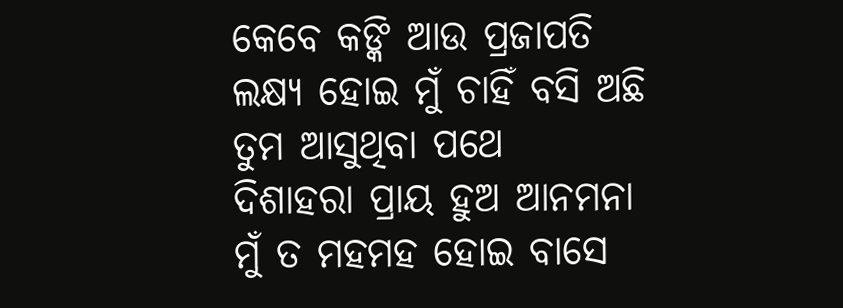କେବେ କଙ୍କି ଆଉ ପ୍ରଜାପତି
ଲକ୍ଷ୍ୟ ହୋଇ ମୁଁ ଚାହିଁ ବସି ଅଛି
ତୁମ ଆସୁଥିବା ପଥେ
ଦିଶାହରା ପ୍ରାୟ ହୁଅ ଆନମନା
ମୁଁ ତ ମହମହ ହୋଇ ବାସେ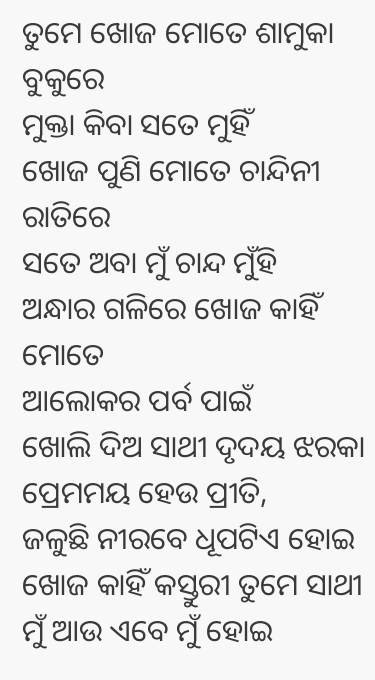ତୁମେ ଖୋଜ ମୋତେ ଶାମୁକା ବୁକୁରେ
ମୁକ୍ତା କିବା ସତେ ମୁହିଁ
ଖୋଜ ପୁଣି ମୋତେ ଚାନ୍ଦିନୀ ରାତିରେ
ସତେ ଅବା ମୁଁ ଚାନ୍ଦ ମୁଁହି
ଅନ୍ଧାର ଗଳିରେ ଖୋଜ କାହିଁ ମୋତେ
ଆଲୋକର ପର୍ବ ପାଇଁ
ଖୋଲି ଦିଅ ସାଥୀ ଦୃଦୟ ଝରକା
ପ୍ରେମମୟ ହେଉ ପ୍ରୀତି,
ଜଳୁଛି ନୀରବେ ଧୂପଟିଏ ହୋଇ
ଖୋଜ କାହିଁ କସ୍ତୁରୀ ତୁମେ ସାଥୀ
ମୁଁ ଆଉ ଏବେ ମୁଁ ହୋଇ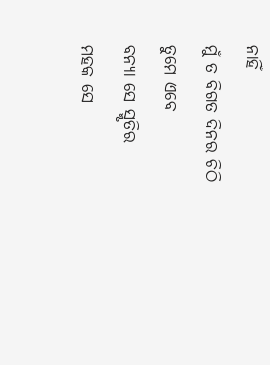ନାହିଁ
ମୁଁ ତ ବିଗତ ଦିନର ଚିଠି
ତୁମେ ଏବେ
ବନ୍ୟା ସେ ସ୍ମୃତିର
ମହକ ସେ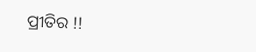ପ୍ରୀତିର !!